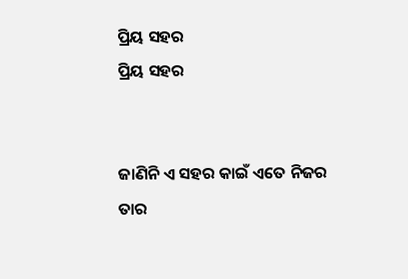ପ୍ରିୟ ସହର
ପ୍ରିୟ ସହର


ଜାଣିନି ଏ ସହର କାଇଁ ଏତେ ନିଜର
ତାର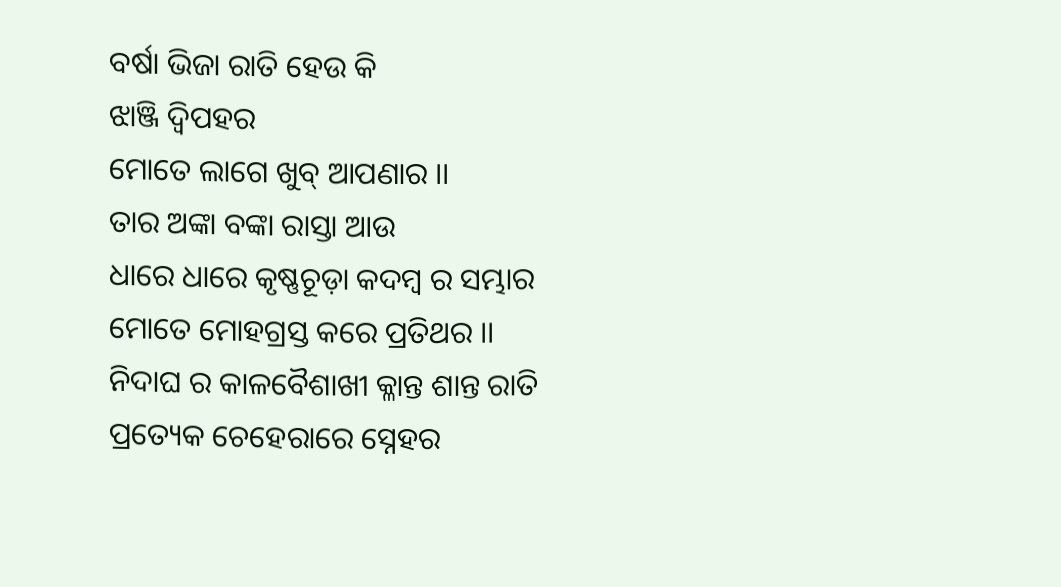ବର୍ଷା ଭିଜା ରାତି ହେଉ କି
ଝାଞ୍ଜି ଦ୍ୱିପହର
ମୋତେ ଲାଗେ ଖୁବ୍ ଆପଣାର ।।
ତାର ଅଙ୍କା ବଙ୍କା ରାସ୍ତା ଆଉ
ଧାରେ ଧାରେ କୃଷ୍ଣଚୂଡ଼ା କଦମ୍ବ ର ସମ୍ଭାର
ମୋତେ ମୋହଗ୍ରସ୍ତ କରେ ପ୍ରତିଥର ।।
ନିଦାଘ ର କାଳବୈଶାଖୀ କ୍ଳାନ୍ତ ଶାନ୍ତ ରାତି
ପ୍ରତ୍ୟେକ ଚେହେରାରେ ସ୍ନେହର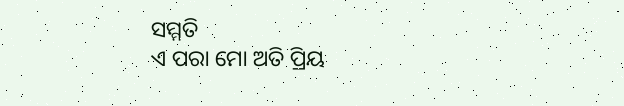ସମ୍ମତି
ଏ ପରା ମୋ ଅତି ପ୍ରିୟ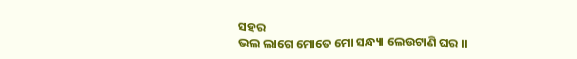ସହର
ଭଲ ଲାଗେ ମୋତେ ମୋ ସନ୍ଧ୍ୟା ଲେଉଟାଣି ଘର ।।